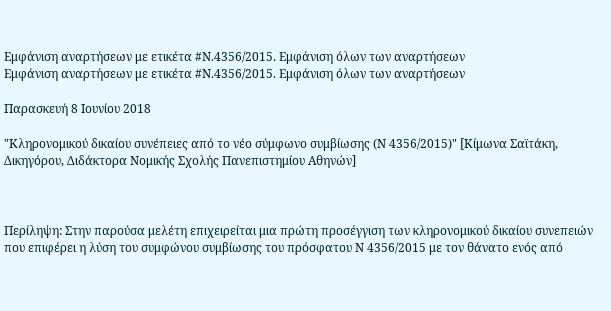Εμφάνιση αναρτήσεων με ετικέτα #Ν.4356/2015. Εμφάνιση όλων των αναρτήσεων
Εμφάνιση αναρτήσεων με ετικέτα #Ν.4356/2015. Εμφάνιση όλων των αναρτήσεων

Παρασκευή 8 Ιουνίου 2018

"Κληρονομικού δικαίου συνέπειες από το νέο σύμφωνο συμβίωσης (Ν 4356/2015)" [Κίμωνα Σαϊτάκη, Δικηγόρου, Διδάκτορα Νομικής Σχολής Πανεπιστημίου Αθηνών]



Περίληψη: Στην παρούσα μελέτη επιχειρείται μια πρώτη προσέγγιση των κληρονομικού δικαίου συνεπειών που επιφέρει η λύση του συμφώνου συμβίωσης του πρόσφατου Ν 4356/2015 με τον θάνατο ενός από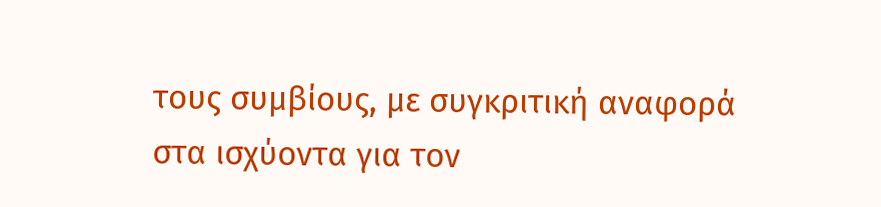τους συμβίους, με συγκριτική αναφορά στα ισχύοντα για τον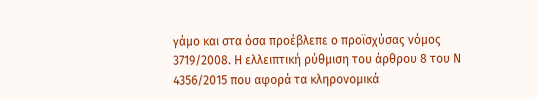γάμο και στα όσα προέβλεπε ο προϊσχύσας νόμος 3719/2008. Η ελλειπτική ρύθμιση του άρθρου 8 του Ν 4356/2015 που αφορά τα κληρονομικά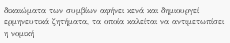δικαιώματα των συμβίων αφήνει κενά και δημιουργεί ερμηνευτικά ζητήματα, τα οποία καλείται να αντιμετωπίσει η νομική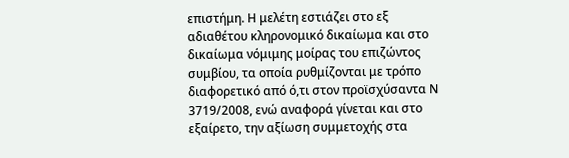επιστήμη. Η μελέτη εστιάζει στο εξ αδιαθέτου κληρονομικό δικαίωμα και στο δικαίωμα νόμιμης μοίρας του επιζώντος συμβίου, τα οποία ρυθμίζονται με τρόπο διαφορετικό από ό,τι στον προϊσχύσαντα Ν 3719/2008, ενώ αναφορά γίνεται και στο εξαίρετο, την αξίωση συμμετοχής στα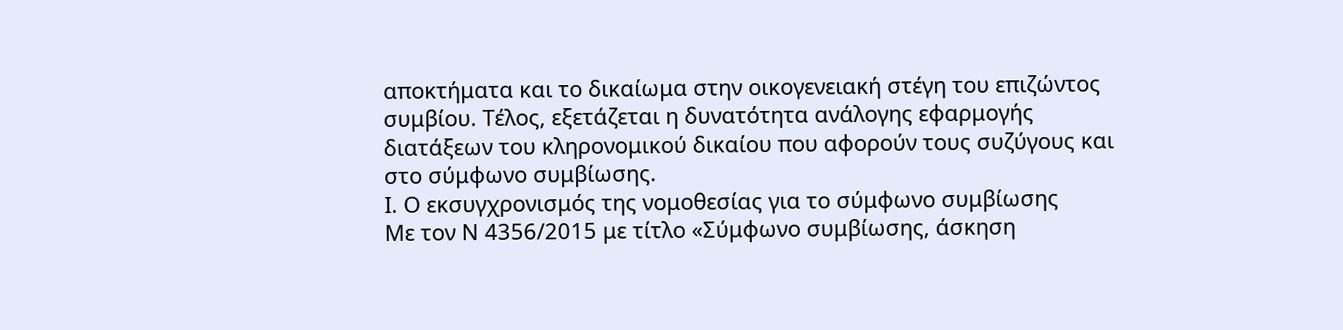αποκτήματα και το δικαίωμα στην οικογενειακή στέγη του επιζώντος συμβίου. Τέλος, εξετάζεται η δυνατότητα ανάλογης εφαρμογής διατάξεων του κληρονομικού δικαίου που αφορούν τους συζύγους και στο σύμφωνο συμβίωσης.
Ι. Ο εκσυγχρονισμός της νομοθεσίας για το σύμφωνο συμβίωσης
Με τον Ν 4356/2015 με τίτλο «Σύμφωνο συμβίωσης, άσκηση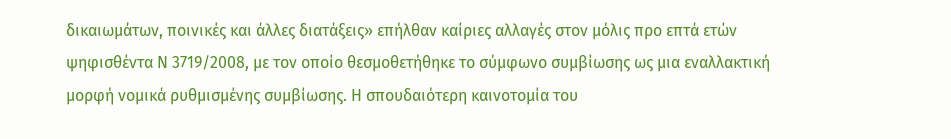δικαιωμάτων, ποινικές και άλλες διατάξεις» επήλθαν καίριες αλλαγές στον μόλις προ επτά ετών ψηφισθέντα Ν 3719/2008, με τον οποίο θεσμοθετήθηκε το σύμφωνο συμβίωσης ως μια εναλλακτική μορφή νομικά ρυθμισμένης συμβίωσης. Η σπουδαιότερη καινοτομία του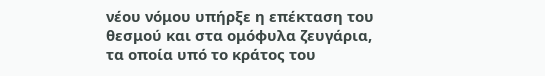νέου νόμου υπήρξε η επέκταση του θεσμού και στα ομόφυλα ζευγάρια, τα οποία υπό το κράτος του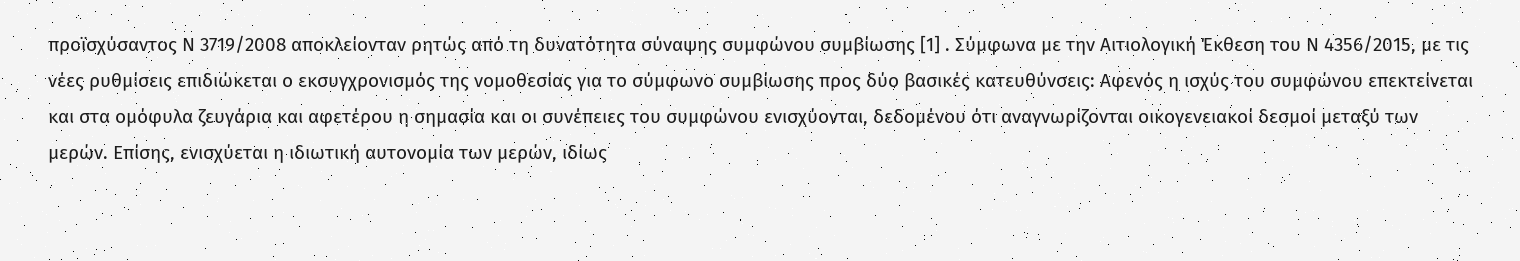προϊσχύσαντος Ν 3719/2008 αποκλείονταν ρητώς από τη δυνατότητα σύναψης συμφώνου συμβίωσης [1] . Σύμφωνα με την Αιτιολογική Έκθεση του Ν 4356/2015, με τις νέες ρυθμίσεις επιδιώκεται ο εκσυγχρονισμός της νομοθεσίας για το σύμφωνο συμβίωσης προς δύο βασικές κατευθύνσεις: Αφενός η ισχύς του συμφώνου επεκτείνεται και στα ομόφυλα ζευγάρια και αφετέρου η σημασία και οι συνέπειες του συμφώνου ενισχύονται, δεδομένου ότι αναγνωρίζονται οικογενειακοί δεσμοί μεταξύ των μερών. Επίσης, ενισχύεται η ιδιωτική αυτονομία των μερών, ιδίως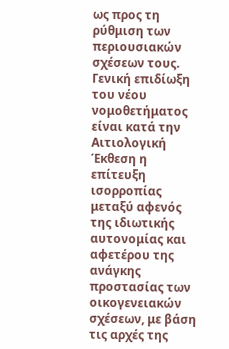ως προς τη ρύθμιση των περιουσιακών σχέσεων τους. Γενική επιδίωξη του νέου νομοθετήματος είναι κατά την Αιτιολογική Έκθεση η επίτευξη ισορροπίας μεταξύ αφενός της ιδιωτικής αυτονομίας και αφετέρου της ανάγκης προστασίας των οικογενειακών σχέσεων, με βάση τις αρχές της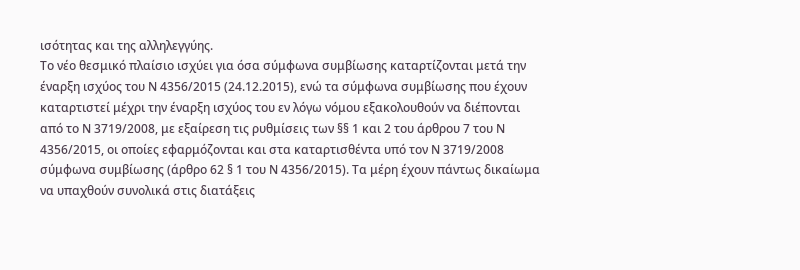ισότητας και της αλληλεγγύης.
Το νέο θεσμικό πλαίσιο ισχύει για όσα σύμφωνα συμβίωσης καταρτίζονται μετά την έναρξη ισχύος του Ν 4356/2015 (24.12.2015), ενώ τα σύμφωνα συμβίωσης που έχουν καταρτιστεί μέχρι την έναρξη ισχύος του εν λόγω νόμου εξακολουθούν να διέπονται από το Ν 3719/2008, με εξαίρεση τις ρυθμίσεις των §§ 1 και 2 του άρθρου 7 του Ν 4356/2015, οι οποίες εφαρμόζονται και στα καταρτισθέντα υπό τον Ν 3719/2008 σύμφωνα συμβίωσης (άρθρο 62 § 1 του Ν 4356/2015). Τα μέρη έχουν πάντως δικαίωμα να υπαχθούν συνολικά στις διατάξεις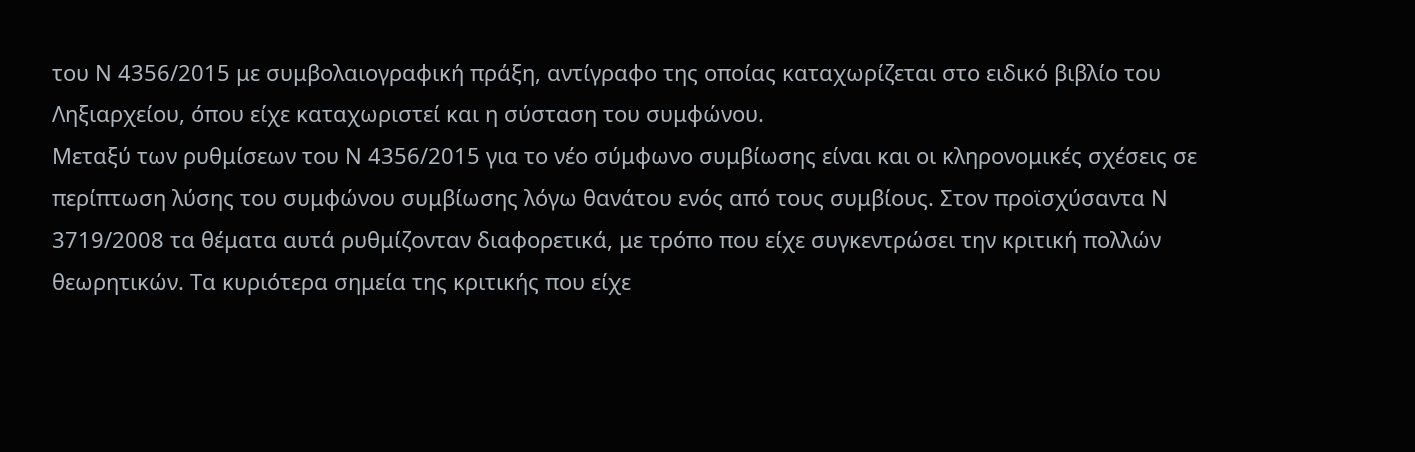του Ν 4356/2015 με συμβολαιογραφική πράξη, αντίγραφο της οποίας καταχωρίζεται στο ειδικό βιβλίο του Ληξιαρχείου, όπου είχε καταχωριστεί και η σύσταση του συμφώνου.
Μεταξύ των ρυθμίσεων του Ν 4356/2015 για το νέο σύμφωνο συμβίωσης είναι και οι κληρονομικές σχέσεις σε περίπτωση λύσης του συμφώνου συμβίωσης λόγω θανάτου ενός από τους συμβίους. Στον προϊσχύσαντα Ν 3719/2008 τα θέματα αυτά ρυθμίζονταν διαφορετικά, με τρόπο που είχε συγκεντρώσει την κριτική πολλών θεωρητικών. Τα κυριότερα σημεία της κριτικής που είχε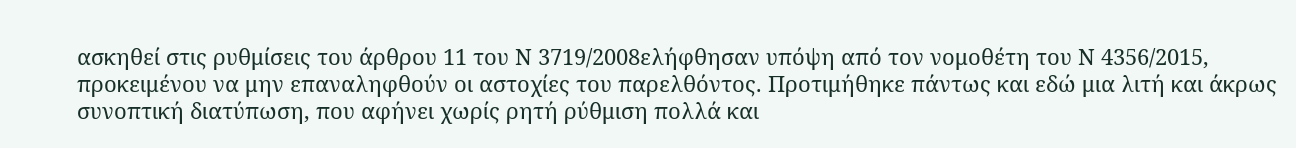ασκηθεί στις ρυθμίσεις του άρθρου 11 του Ν 3719/2008ελήφθησαν υπόψη από τον νομοθέτη του Ν 4356/2015, προκειμένου να μην επαναληφθούν οι αστοχίες του παρελθόντος. Προτιμήθηκε πάντως και εδώ μια λιτή και άκρως συνοπτική διατύπωση, που αφήνει χωρίς ρητή ρύθμιση πολλά και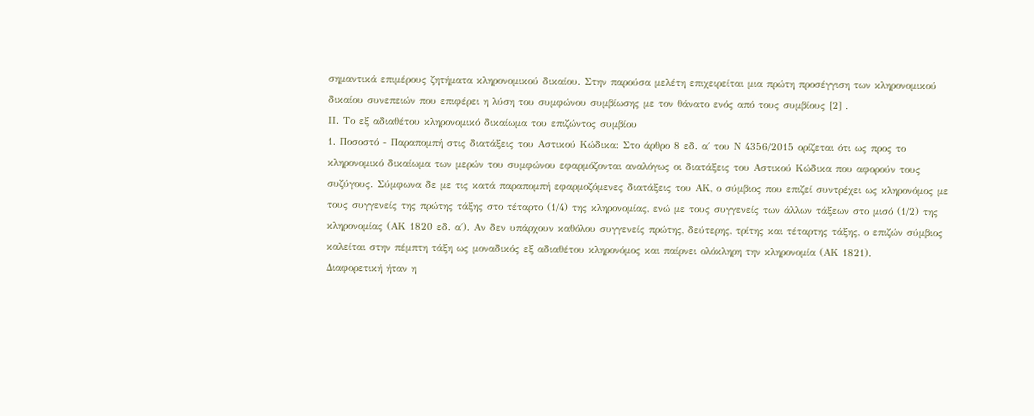σημαντικά επιμέρους ζητήματα κληρονομικού δικαίου. Στην παρούσα μελέτη επιχειρείται μια πρώτη προσέγγιση των κληρονομικού δικαίου συνεπειών που επιφέρει η λύση του συμφώνου συμβίωσης με τον θάνατο ενός από τους συμβίους [2] .
ΙΙ. Το εξ αδιαθέτου κληρονομικό δικαίωμα του επιζώντος συμβίου
1. Ποσοστό - Παραπομπή στις διατάξεις του Αστικού Κώδικα: Στο άρθρο 8 εδ. α΄ του Ν 4356/2015 ορίζεται ότι ως προς το κληρονομικό δικαίωμα των μερών του συμφώνου εφαρμόζονται αναλόγως οι διατάξεις του Αστικού Κώδικα που αφορούν τους συζύγους. Σύμφωνα δε με τις κατά παραπομπή εφαρμοζόμενες διατάξεις του ΑΚ, ο σύμβιος που επιζεί συντρέχει ως κληρονόμος με τους συγγενείς της πρώτης τάξης στο τέταρτο (1/4) της κληρονομίας, ενώ με τους συγγενείς των άλλων τάξεων στο μισό (1/2) της κληρονομίας (ΑΚ 1820 εδ. α΄). Αν δεν υπάρχουν καθόλου συγγενείς πρώτης, δεύτερης, τρίτης και τέταρτης τάξης, ο επιζών σύμβιος καλείται στην πέμπτη τάξη ως μοναδικός εξ αδιαθέτου κληρονόμος και παίρνει ολόκληρη την κληρονομία (ΑΚ 1821).
Διαφορετική ήταν η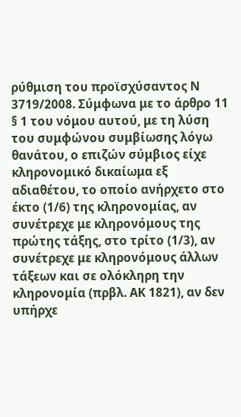ρύθμιση του προϊσχύσαντος Ν 3719/2008. Σύμφωνα με το άρθρο 11 § 1 του νόμου αυτού, με τη λύση του συμφώνου συμβίωσης λόγω θανάτου, ο επιζών σύμβιος είχε κληρονομικό δικαίωμα εξ αδιαθέτου, το οποίο ανήρχετο στο έκτο (1/6) της κληρονομίας, αν συνέτρεχε με κληρονόμους της πρώτης τάξης, στο τρίτο (1/3), αν συνέτρεχε με κληρονόμους άλλων τάξεων και σε ολόκληρη την κληρονομία (πρβλ. ΑΚ 1821), αν δεν υπήρχε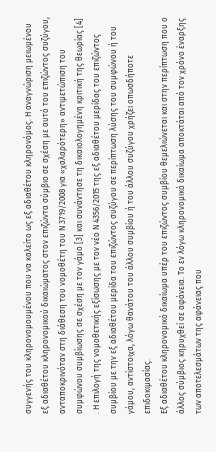συγγενής του κληρονομουμένου που να καλείτο ως εξ αδιαθέτου κληρονόμος. Η αναγνώριση μειωμένου εξ αδιαθέτου κληρονομικού δικαιώματος στον επιζώντα σύμβιο σε σχέση με αυτό του επιζώντος συζύγου, ανταποκρινόταν στη διάθεση του νομοθέτη του Ν 3719/2008 για «χαλαρότερη» αντιμετώπιση του συμφώνου συμβίωσης σε σχέση με τον γάμο [3] και συνάντησε τη δικαιολογημένη κριτική της θεωρίας [4] . Η επιλογή της νομοθετικής εξίσωσης με τον νέο Ν 4356/2015 της εξ αδιαθέτου μερίδας του επιζώντος συμβίου με την εξ αδιαθέτου μερίδα του επιζώντος συζύγου σε περίπτωση λύσης του συμφώνου ή του γάμου, αντίστοιχα, λόγω θανάτου του άλλου συμβίου ή του άλλου συζύγου χρήζει οπωσδήποτε επιδοκιμασίας.
Εξ αδιαθέτου κληρονομικό δικαίωμα υπέρ του επιζώντος συμβίου θεμελιώνεται και στην περίπτωση που ο άλλος σύμβιος κηρυχθεί σε αφάνεια. Το εν λόγω κληρονομικό δικαίωμα αποκτάται από τον χρόνο έναρξης των αποτελεσμάτων της αφάνειας που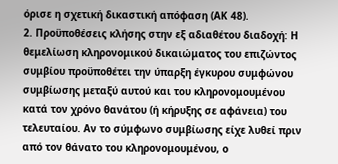όρισε η σχετική δικαστική απόφαση (ΑΚ 48).
2. Προϋποθέσεις κλήσης στην εξ αδιαθέτου διαδοχή: Η θεμελίωση κληρονομικού δικαιώματος του επιζώντος συμβίου προϋποθέτει την ύπαρξη έγκυρου συμφώνου συμβίωσης μεταξύ αυτού και του κληρονομουμένου κατά τον χρόνο θανάτου (ή κήρυξης σε αφάνεια) του τελευταίου. Αν το σύμφωνο συμβίωσης είχε λυθεί πριν από τον θάνατο του κληρονομουμένου, ο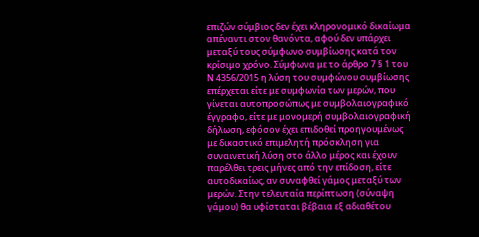επιζών σύμβιος δεν έχει κληρονομικό δικαίωμα απέναντι στον θανόντα, αφού δεν υπάρχει μεταξύ τους σύμφωνο συμβίωσης κατά τον κρίσιμο χρόνο. Σύμφωνα με το άρθρο 7 § 1 του Ν 4356/2015 η λύση του συμφώνου συμβίωσης επέρχεται είτε με συμφωνία των μερών, που γίνεται αυτοπροσώπως με συμβολαιογραφικό έγγραφο, είτε με μονομερή συμβολαιογραφική δήλωση, εφόσον έχει επιδοθεί προηγουμένως με δικαστικό επιμελητή πρόσκληση για συναινετική λύση στο άλλο μέρος και έχουν παρέλθει τρεις μήνες από την επίδοση, είτε αυτοδικαίως, αν συναφθεί γάμος μεταξύ των μερών. Στην τελευταία περίπτωση (σύναψη γάμου) θα υφίσταται βέβαια εξ αδιαθέτου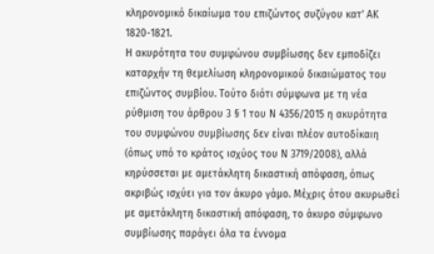κληρονομικό δικαίωμα του επιζώντος συζύγου κατ’ ΑΚ 1820-1821.
Η ακυρότητα του συμφώνου συμβίωσης δεν εμποδίζει καταρχήν τη θεμελίωση κληρονομικού δικαιώματος του επιζώντος συμβίου. Τούτο διότι σύμφωνα με τη νέα ρύθμιση του άρθρου 3 § 1 του Ν 4356/2015 η ακυρότητα του συμφώνου συμβίωσης δεν είναι πλέον αυτοδίκαιη (όπως υπό το κράτος ισχύος του Ν 3719/2008), αλλά κηρύσσεται με αμετάκλητη δικαστική απόφαση, όπως ακριβώς ισχύει για τον άκυρο γάμο. Μέχρις ότου ακυρωθεί με αμετάκλητη δικαστική απόφαση, το άκυρο σύμφωνο συμβίωσης παράγει όλα τα έννομα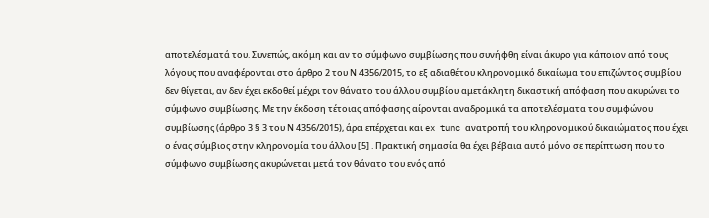αποτελέσματά του. Συνεπώς, ακόμη και αν το σύμφωνο συμβίωσης που συνήφθη είναι άκυρο για κάποιον από τους λόγους που αναφέρονται στο άρθρο 2 του Ν 4356/2015, το εξ αδιαθέτου κληρονομικό δικαίωμα του επιζώντος συμβίου δεν θίγεται, αν δεν έχει εκδοθεί μέχρι τον θάνατο του άλλου συμβίου αμετάκλητη δικαστική απόφαση που ακυρώνει το σύμφωνο συμβίωσης. Με την έκδοση τέτοιας απόφασης αίρονται αναδρομικά τα αποτελέσματα του συμφώνου συμβίωσης (άρθρο 3 § 3 του Ν 4356/2015), άρα επέρχεται και ex tunc ανατροπή του κληρονομικού δικαιώματος που έχει ο ένας σύμβιος στην κληρονομία του άλλου [5] . Πρακτική σημασία θα έχει βέβαια αυτό μόνο σε περίπτωση που το σύμφωνο συμβίωσης ακυρώνεται μετά τον θάνατο του ενός από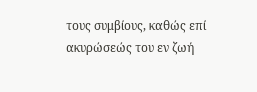τους συμβίους, καθώς επί ακυρώσεώς του εν ζωή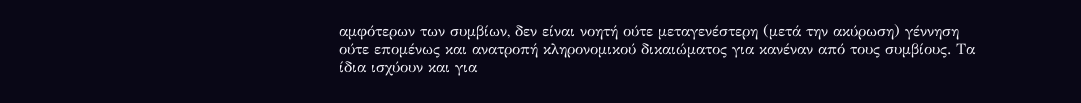αμφότερων των συμβίων, δεν είναι νοητή ούτε μεταγενέστερη (μετά την ακύρωση) γέννηση ούτε επομένως και ανατροπή κληρονομικού δικαιώματος για κανέναν από τους συμβίους. Τα ίδια ισχύουν και για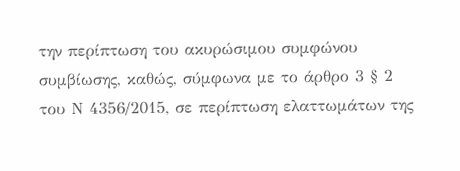την περίπτωση του ακυρώσιμου συμφώνου συμβίωσης, καθώς, σύμφωνα με το άρθρο 3 § 2 του Ν 4356/2015, σε περίπτωση ελαττωμάτων της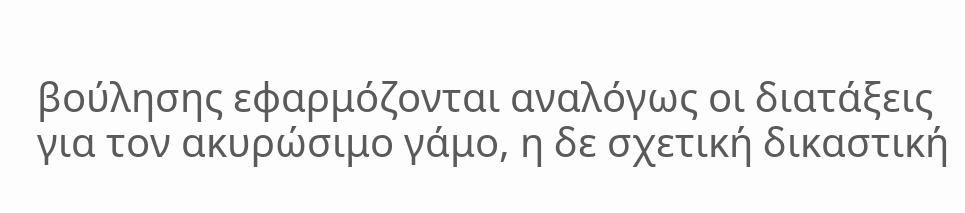βούλησης εφαρμόζονται αναλόγως οι διατάξεις για τον ακυρώσιμο γάμο, η δε σχετική δικαστική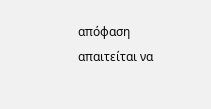απόφαση απαιτείται να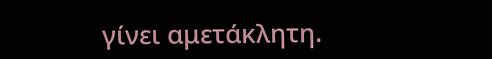γίνει αμετάκλητη.